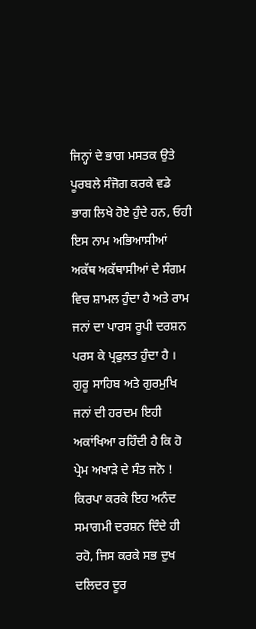ਜਿਨ੍ਹਾਂ ਦੇ ਭਾਗ ਮਸਤਕ ਉਤੇ ਪੂਰਬਲੇ ਸੰਜੋਗ ਕਰਕੇ ਵਡੇ ਭਾਗ ਲਿਖੇ ਹੋਏ ਹੁੰਦੇ ਹਨ, ਓਹੀ ਇਸ ਨਾਮ ਅਭਿਆਸੀਆਂ ਅਕੱਥ ਅਕੱਥਾਸੀਆਂ ਦੇ ਸੰਗਮ ਵਿਚ ਸ਼ਾਮਲ ਹੁੰਦਾ ਹੈ ਅਤੇ ਰਾਮ ਜਨਾਂ ਦਾ ਪਾਰਸ ਰੂਪੀ ਦਰਸ਼ਨ ਪਰਸ ਕੇ ਪ੍ਰਫੁਲਤ ਹੁੰਦਾ ਹੈ । ਗੁਰੂ ਸਾਹਿਬ ਅਤੇ ਗੁਰਮੁਖਿ ਜਨਾਂ ਦੀ ਹਰਦਮ ਇਹੀ ਅਕਾਂਖਿਆ ਰਹਿੰਦੀ ਹੈ ਕਿ ਹੋ ਪ੍ਰੇਮ ਅਖਾੜੇ ਦੇ ਸੰਤ ਜਨੋ ! ਕਿਰਪਾ ਕਰਕੇ ਇਹ ਅਨੰਦ ਸਮਾਗਮੀ ਦਰਸ਼ਨ ਦਿੰਦੇ ਹੀ ਰਹੋ, ਜਿਸ ਕਰਕੇ ਸਭ ਦੁਖ ਦਲਿਦਰ ਦੂਰ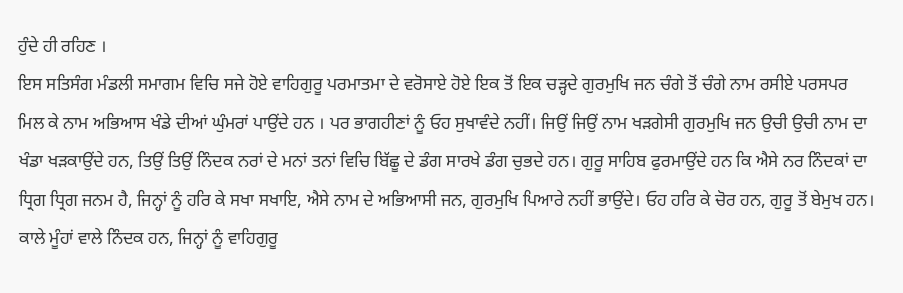ਹੁੰਦੇ ਹੀ ਰਹਿਣ ।
ਇਸ ਸਤਿਸੰਗ ਮੰਡਲੀ ਸਮਾਗਮ ਵਿਚਿ ਸਜੇ ਹੋਏ ਵਾਹਿਗੁਰੂ ਪਰਮਾਤਮਾ ਦੇ ਵਰੋਸਾਏ ਹੋਏ ਇਕ ਤੋਂ ਇਕ ਚੜ੍ਹਦੇ ਗੁਰਮੁਖਿ ਜਨ ਚੰਗੇ ਤੋਂ ਚੰਗੇ ਨਾਮ ਰਸੀਏ ਪਰਸਪਰ ਮਿਲ ਕੇ ਨਾਮ ਅਭਿਆਸ ਖੰਡੇ ਦੀਆਂ ਘੁੰਮਰਾਂ ਪਾਉਂਦੇ ਹਨ । ਪਰ ਭਾਗਹੀਣਾਂ ਨੂੰ ਓਹ ਸੁਖਾਵੰਦੇ ਨਹੀਂ। ਜਿਉਂ ਜਿਉਂ ਨਾਮ ਖੜਗੇਸੀ ਗੁਰਮੁਖਿ ਜਨ ਉਚੀ ਉਚੀ ਨਾਮ ਦਾ ਖੰਡਾ ਖੜਕਾਉਂਦੇ ਹਨ, ਤਿਉਂ ਤਿਉਂ ਨਿੰਦਕ ਨਰਾਂ ਦੇ ਮਨਾਂ ਤਨਾਂ ਵਿਚਿ ਬਿੱਛੂ ਦੇ ਡੰਗ ਸਾਰਖੇ ਡੰਗ ਚੁਭਦੇ ਹਨ। ਗੁਰੂ ਸਾਹਿਬ ਫੁਰਮਾਉਂਦੇ ਹਨ ਕਿ ਐਸੇ ਨਰ ਨਿੰਦਕਾਂ ਦਾ ਧ੍ਰਿਗ ਧ੍ਰਿਗ ਜਨਮ ਹੈ, ਜਿਨ੍ਹਾਂ ਨੂੰ ਹਰਿ ਕੇ ਸਖਾ ਸਖਾਇ, ਐਸੇ ਨਾਮ ਦੇ ਅਭਿਆਸੀ ਜਨ, ਗੁਰਮੁਖਿ ਪਿਆਰੇ ਨਹੀਂ ਭਾਉਂਦੇ। ਓਹ ਹਰਿ ਕੇ ਚੋਰ ਹਨ, ਗੁਰੂ ਤੋਂ ਬੇਮੁਖ ਹਨ। ਕਾਲੇ ਮੂੰਹਾਂ ਵਾਲੇ ਨਿੰਦਕ ਹਨ, ਜਿਨ੍ਹਾਂ ਨੂੰ ਵਾਹਿਗੁਰੂ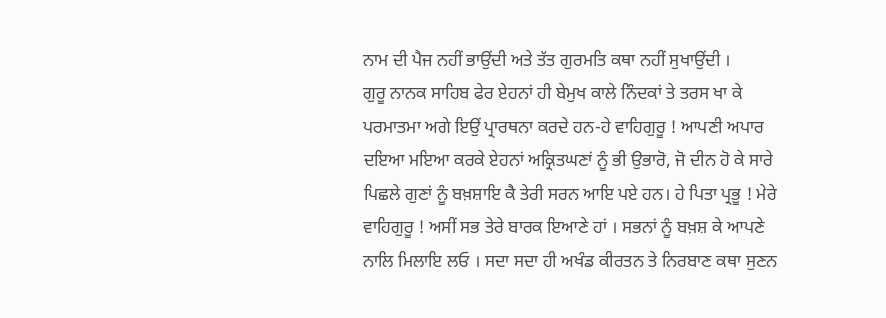ਨਾਮ ਦੀ ਪੈਜ ਨਹੀਂ ਭਾਉਂਦੀ ਅਤੇ ਤੱਤ ਗੁਰਮਤਿ ਕਥਾ ਨਹੀਂ ਸੁਖਾਉਂਦੀ ।
ਗੁਰੂ ਨਾਨਕ ਸਾਹਿਬ ਫੇਰ ਏਹਨਾਂ ਹੀ ਬੇਮੁਖ ਕਾਲੇ ਨਿੰਦਕਾਂ ਤੇ ਤਰਸ ਖਾ ਕੇ ਪਰਮਾਤਮਾ ਅਗੇ ਇਉਂ ਪ੍ਰਾਰਥਨਾ ਕਰਦੇ ਹਨ-ਹੇ ਵਾਹਿਗੁਰੂ ! ਆਪਣੀ ਅਪਾਰ ਦਇਆ ਮਇਆ ਕਰਕੇ ਏਹਨਾਂ ਅਕ੍ਰਿਤਘਣਾਂ ਨੂੰ ਭੀ ਉਭਾਰੋ, ਜੋ ਦੀਨ ਹੋ ਕੇ ਸਾਰੇ ਪਿਛਲੇ ਗੁਣਾਂ ਨੂੰ ਬਖ਼ਸ਼ਾਇ ਕੈ ਤੇਰੀ ਸਰਨ ਆਇ ਪਏ ਹਨ। ਹੇ ਪਿਤਾ ਪ੍ਰਭੂ ! ਮੇਰੇ ਵਾਹਿਗੁਰੂ ! ਅਸੀਂ ਸਭ ਤੇਰੇ ਬਾਰਕ ਇਆਣੇ ਹਾਂ । ਸਭਨਾਂ ਨੂੰ ਬਖ਼ਸ਼ ਕੇ ਆਪਣੇ ਨਾਲਿ ਮਿਲਾਇ ਲਓ । ਸਦਾ ਸਦਾ ਹੀ ਅਖੰਡ ਕੀਰਤਨ ਤੇ ਨਿਰਬਾਣ ਕਥਾ ਸੁਣਨ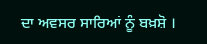ਦਾ ਅਵਸਰ ਸਾਰਿਆਂ ਨੂੰ ਬਖ਼ਸ਼ੋ ।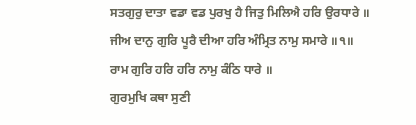ਸਤਗੁਰੁ ਦਾਤਾ ਵਡਾ ਵਡ ਪੁਰਖੁ ਹੈ ਜਿਤੁ ਮਿਲਿਐ ਹਰਿ ਉਰਧਾਰੇ ॥
ਜੀਅ ਦਾਨੁ ਗੁਰਿ ਪੂਰੈ ਦੀਆ ਹਰਿ ਅੰਮ੍ਰਿਤ ਨਾਮੁ ਸਮਾਰੇ ॥੧॥
ਰਾਮ ਗੁਰਿ ਹਰਿ ਹਰਿ ਨਾਮੁ ਕੰਠਿ ਧਾਰੇ ॥
ਗੁਰਮੁਖਿ ਕਥਾ ਸੁਣੀ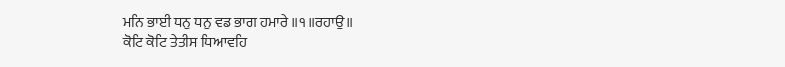ਮਨਿ ਭਾਈ ਧਨੁ ਧਨੁ ਵਡ ਭਾਗ ਹਮਾਰੇ ॥੧॥ਰਹਾਉ॥
ਕੋਟਿ ਕੋਟਿ ਤੇਤੀਸ ਧਿਆਵਹਿ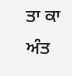ਤਾ ਕਾ ਅੰਤ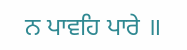ਨ ਪਾਵਹਿ ਪਾਰੇ ॥